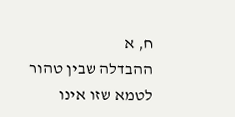ח, א
ההבדלה שבין טהור לטמא שזו אינו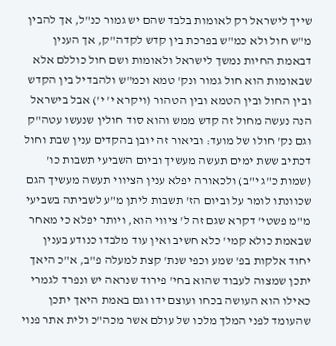שייך לישראל רק לאומות בלבד שהם יש גמור כנ"ל, אך להבין מ"ש חול ולא כמ"ש בפרכת בין קדש לקדה"ק, אך הענין דבאמת החיות נמשך לישראל ולאומות ושם חול כוללם אלא שבאומות הוא חול גמור ונק' טמא וכמ"ש ולהבדיל בין הקדש ובין החול ובין הטמא ובין הטהור (ויקרא י' י') אבל בישראל הנה נעשה מחול זה קדש ממש והוא סוד חולין שנעשו עטה"ק וגם נק' חולו של מועד: וביאור זה יובן בהקדים ענין שבת וחול דכתיב ששת ימים תעשה מעשיך וביום השביעי תשבות כו' (שמות כ"ג י"ב) ולכאורה יפלא ענין הציווי תעשה מעשיך הגם שכוונתו לומר על וביום הז' תשבות ליתן מ"ע לשביתה בשביעי מ"מ פשטי' דקרא שגם זה ל' ציווי הוא, ויותר יפלא כי מאחר שבאמת כולא קמי' כלא חשיב ואין עוד מלבדו כנודע בענין יחוד אלקות בפ' שמע וכפי שנת' קצת למעלה פ"ב, א"כ היאך יתכן שמצוה לעבוד שהוא בחי' פירוד שנראה יש ונפרד לגמרי כאילו הוא העושה בכחו ועוצם ידו וגם באמת היאך יתכן שהעומד לפני המלך מלכו של עולם אשר מכה"כ ולית אתר פנוי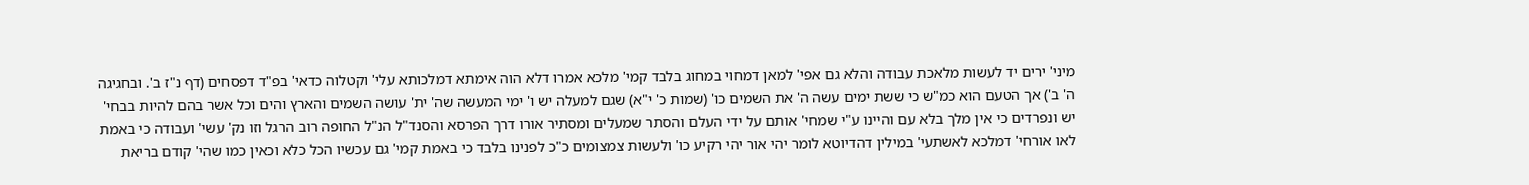מיני' ירים יד לעשות מלאכת עבודה והלא גם אפי' למאן דמחוי במחוג בלבד קמי' מלכא אמרו דלא הוה אימתא דמלכותא עלי' וקטלוה כדאי' בפ"ד דפסחים (דף נ"ז ב'. ובחגיגה ה' ב') אך הטעם הוא כמ"ש כי ששת ימים עשה ה' את השמים כו' (שמות כ' י"א) שגם למעלה יש ו' ימי המעשה שה' ית' עושה השמים והארץ והים וכל אשר בהם להיות בבחי' יש ונפרדים כי אין מלך בלא עם והיינו ע"י שמחי' אותם על ידי העלם והסתר שמעלים ומסתיר אורו דרך הפרסא והסנד"ל הנ"ל החופה רוב הרגל וזו נק' עשי' ועבודה כי באמת לאו אורחי' דמלכא לאשתעי' במילין דהדיוטא לומר יהי אור יהי רקיע כו' ולעשות צמצומים כ"כ לפנינו בלבד כי באמת קמי' גם עכשיו הכל כלא וכאין כמו שהי' קודם בריאת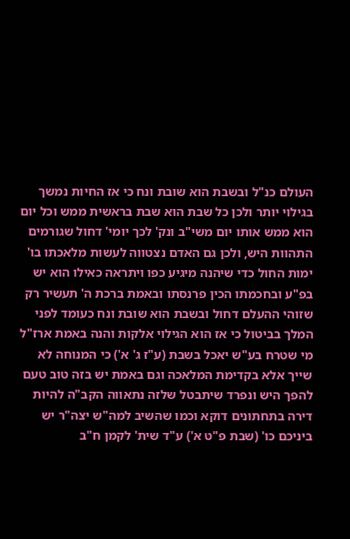העולם כנ"ל ובשבת הוא שובת ונח כי אז החיות נמשך בגילוי יותר ולכן כל שבת הוא שבת בראשית ממש וכל יום הוא ממש אותו יום משי"ב ונק' לכך יומי' דחול שגורמים התהוות היש, ולכן גם האדם נצטווה לעשות מלאכתו בו' ימות החול כדי שיהנה מיגיע כפו ויתראה כאילו הוא יש בפ"ע ובחכמתו הכין פרנסתו ובאמת ברכת ה' תעשיר רק שזוהי ההעלם דחול ובשבת הוא שובת ונח כעומד לפני המלך בביטול כי אז הוא הגילוי אלקות והנה באמת ארז"ל מי שטרח בע"ש יאכל בשבת (ע"ז ג' א') כי המנוחה לא שייך אלא בקדימת המלאכה וגם באמת יש בזה טוב טעם להפך היש ונפרד שיתבטל שלזה נתאווה הקב"ה להיות דירה בתחתונים דוקא וכמו שהשיב למה"ש יצה"ר יש ביניכם כו' (שבת פ"ט א') ע"ד שית' לקמן ח"ב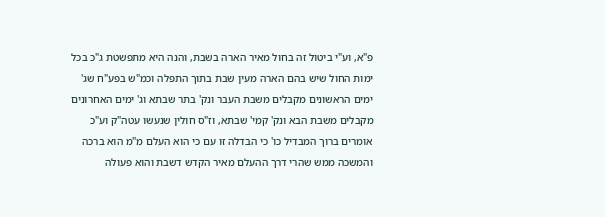פ"א, וע"י ביטול זה בחול מאיר הארה בשבת, והנה היא מתפשטת ג"כ בכל ימות החול שיש בהם הארה מעין שבת בתוך התפלה וכמ"ש בפע"ח שג' ימים הראשונים מקבלים משבת העבר ונק' בתר שבתא וג' ימים האחרונים מקבלים משבת הבא ונק' קמי' שבתא, וז"ס חולין שנעשו עטה"ק וע"כ אומרים ברוך המבדיל כו' כי הבדלה זו עם כי הוא העלם מ"מ הוא ברכה והמשכה ממש שהרי דרך ההעלם מאיר הקדש דשבת והוא פעולה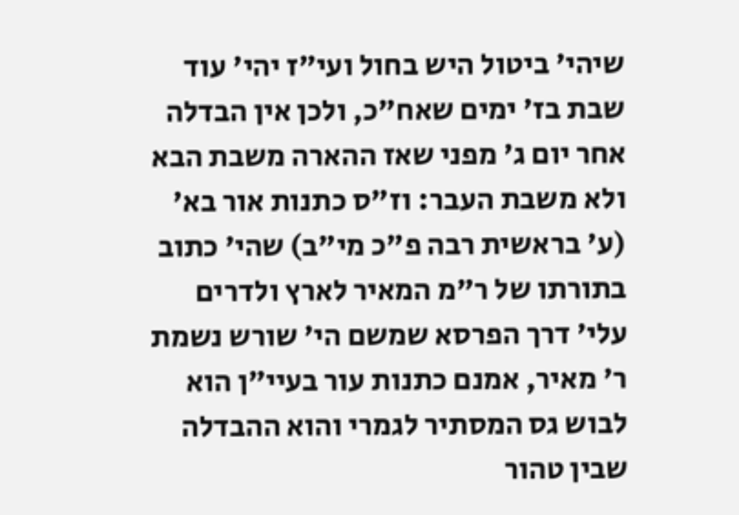שיהי' ביטול היש בחול ועי"ז יהי' עוד שבת בז' ימים שאח"כ, ולכן אין הבדלה אחר יום ג' מפני שאז ההארה משבת הבא ולא משבת העבר: וז"ס כתנות אור בא' (ע' בראשית רבה פ"כ מי"ב) שהי' כתוב בתורתו של ר"מ המאיר לארץ ולדרים עלי' דרך הפרסא שמשם הי' שורש נשמת ר' מאיר, אמנם כתנות עור בעיי"ן הוא לבוש גס המסתיר לגמרי והוא ההבדלה שבין טהור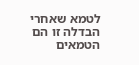לטמא שאחרי הבדלה זו הם הטמאים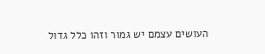העושים עצמם יש גמור וזהו כלל גדול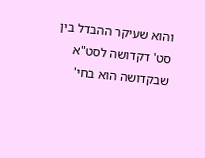והוא שעיקר ההבדל בין סט' דקדושה לסט"א שבקדושה הוא בחי'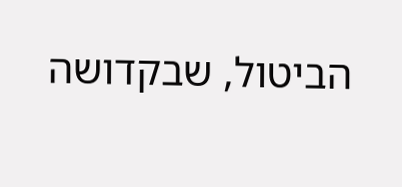הביטול, שבקדושה